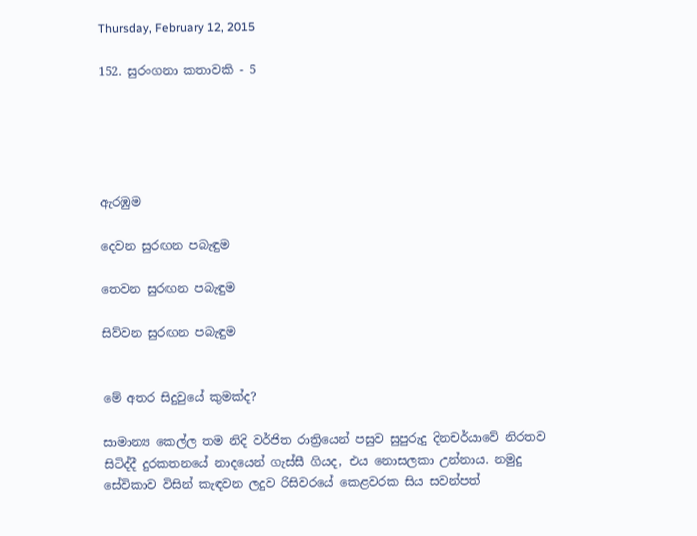Thursday, February 12, 2015

152. සුරංගනා කතාවකි - 5





ඇරඹුම

දෙවන සුරඟන පබැඳුම

තෙවන සුරඟන පබැඳුම

සිව්වන සුරඟන පබැඳුම


මේ අතර සිදුවුයේ කුමක්ද?

සාමාන්‍ය කෙල්ල තම නිදි වර්ජිත රාත්‍රියෙන් පසුව සුපුරුදු දිනචර්යාවේ නිරතව සිටිද්දී දුරකතනයේ නාදයෙන් ගැස්සී ගියද, එය නොසලකා උන්නාය. නමුදු සේවිකාව විසින් කැඳවන ලදුව රිසිවරයේ කෙළවරක සිය සවන්පත්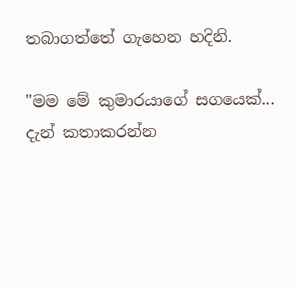තබාගත්තේ ගැහෙන හදිනි.

"මම මේ කුමාරයාගේ සගයෙක්... දැන් කතාකරන්න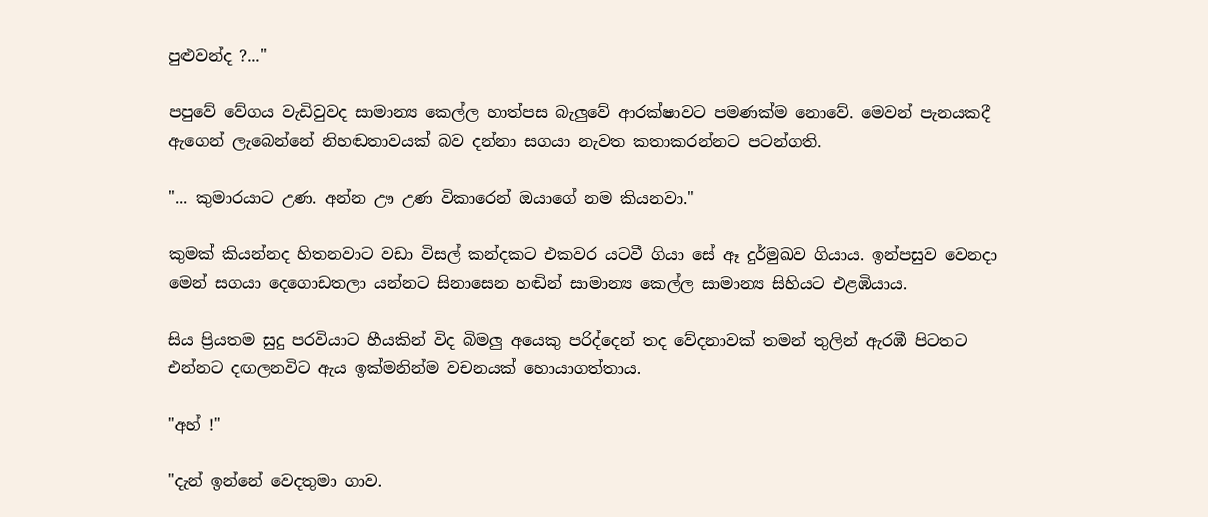පුළුවන්ද ?..."

පපුවේ වේගය වැඩිවුවද සාමාන්‍ය කෙල්ල හාත්පස බැලුවේ ආරක්ෂාවට පමණක්ම නොවේ. මෙවන් පැනයකදී ඇගෙන් ලැබෙන්නේ නිහඬතාවයක් බව දන්නා සගයා නැවත කතාකරන්නට පටන්ගති.

"... කුමාරයාට උණ. අන්න ඌ උණ විකාරෙන් ඔයාගේ නම කියනවා."

කුමක් කියන්නද හිතනවාට වඩා විසල් කන්දකට එකවර යටවී ගියා සේ ඈ දුර්මුඛව ගියාය. ඉන්පසුව වෙනදා මෙන් සගයා දෙගොඩතලා යන්නට සිනාසෙන හඬින් සාමාන්‍ය කෙල්ල සාමාන්‍ය සිහියට එළඹියාය.

සිය ප්‍රියතම සුදු පරවියාට හීයකින් විද බිමලු අයෙකු පරිද්දෙන් තද වේදනාවක් තමන් තුලින් ඇරඹී පිටතට එන්නට දඟලනවිට ඇය ඉක්මනින්ම වචනයක් හොයාගත්තාය.

"අහ් !"

"දැන් ඉන්නේ වෙදතුමා ගාව.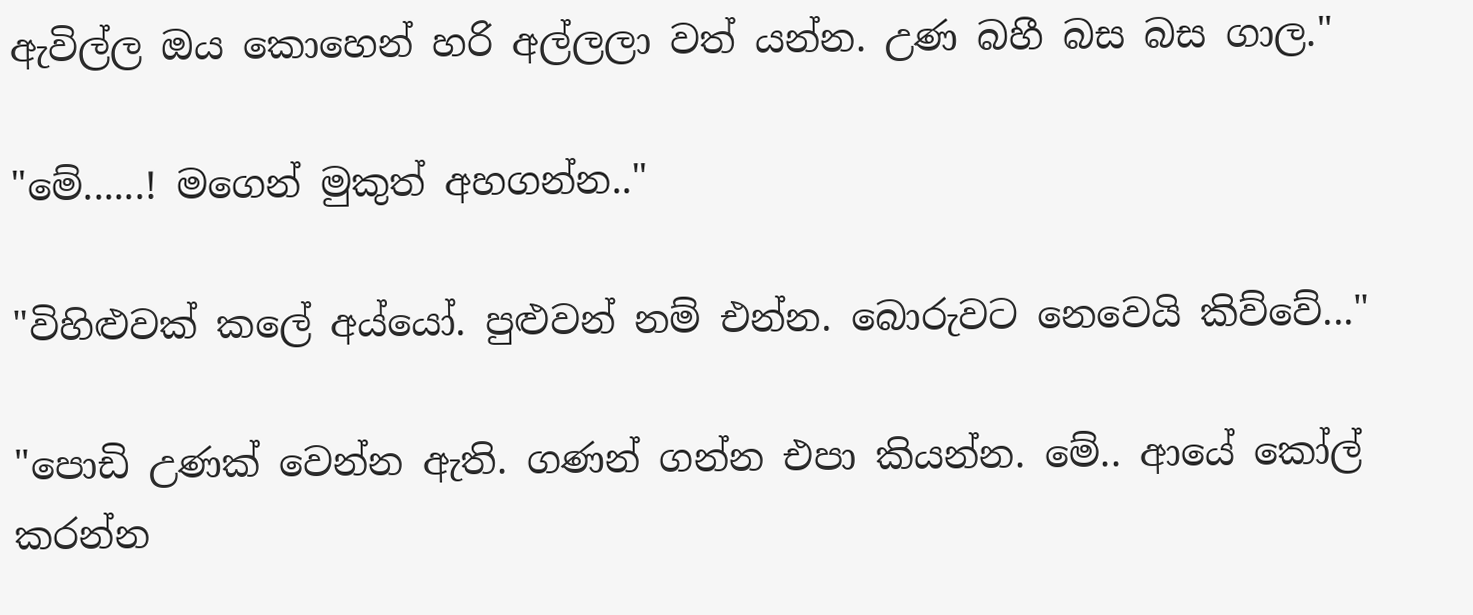ඇවිල්ල ඔය කොහෙන් හරි අල්ලලා වත් යන්න. උණ බහී බස බස ගාල."

"මේ......! මගෙන් මුකුත් අහගන්න.."

"විහිළුවක් කලේ අය්යෝ. පුළුවන් නම් එන්න. බොරුවට නෙවෙයි කිව්වේ..."

"පොඩි උණක් වෙන්න ඇති. ගණන් ගන්න එපා කියන්න. මේ.. ආයේ කෝල් කරන්න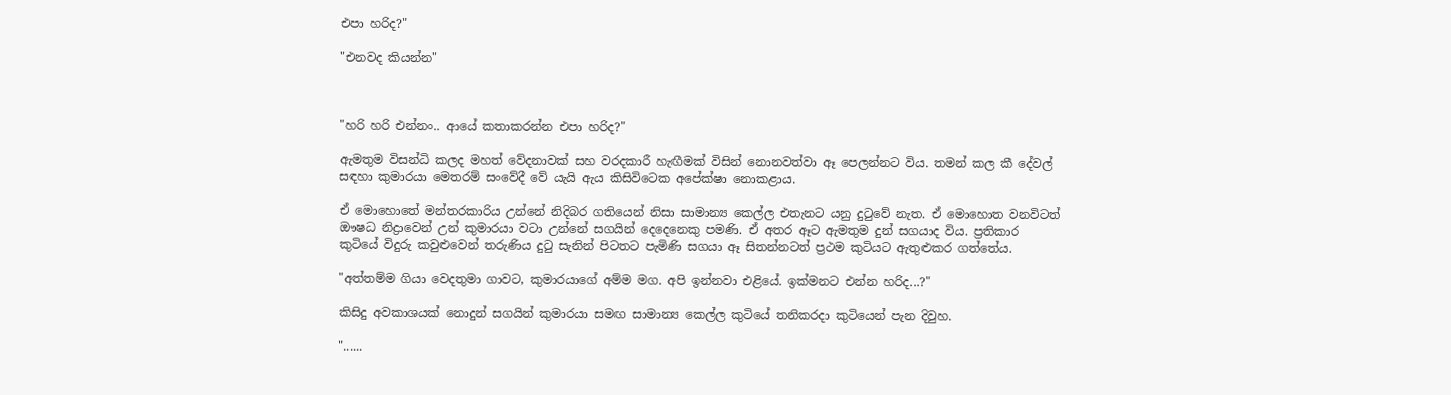එපා හරිද?"

"එනවද කියන්න"



"හරි හරි එන්නං.. ආයේ කතාකරන්න එපා හරිද?"

ඇමතුම විසන්ධි කලද මහත් වේදනාවක් සහ වරදකාරී හැඟීමක් විසින් නොනවත්වා ඈ පෙලන්නට විය. තමන් කල කී දේවල් සඳහා කුමාරයා මෙතරම් සංවේදී වේ යැයි ඇය කිසිවිටෙක අපේක්ෂා නොකළාය.

ඒ මොහොතේ මන්තරකාරිය උන්නේ නිදිබර ගතියෙන් නිසා සාමාන්‍ය කෙල්ල එතැනට යනු දුටුවේ නැත. ඒ මොහොත වනවිටත් ඖෂධ නිද්‍රාවෙන් උන් කුමාරයා වටා උන්නේ සගයින් දෙදෙනෙකු පමණි. ඒ අතර ඈට ඇමතුම දුන් සගයාද විය. ප්‍රතිකාර කුටියේ විදුරු කවුළුවෙන් තරුණිය දුටු සැනින් පිටතට පැමිණි සගයා ඈ සිතන්නටත් ප්‍රථම කුටියට ඇතුළුකර ගත්තේය.

"අත්තම්ම ගියා වෙදතුමා ගාවට, කුමාරයාගේ අම්ම මග. අපි ඉන්නවා එළියේ. ඉක්මනට එන්න හරිද...?"

කිසිදු අවකාශයක් නොදුන් සගයින් කුමාරයා සමඟ සාමාන්‍ය කෙල්ල කුටියේ තනිකරදා කුටියෙන් පැන දිවුහ.

"......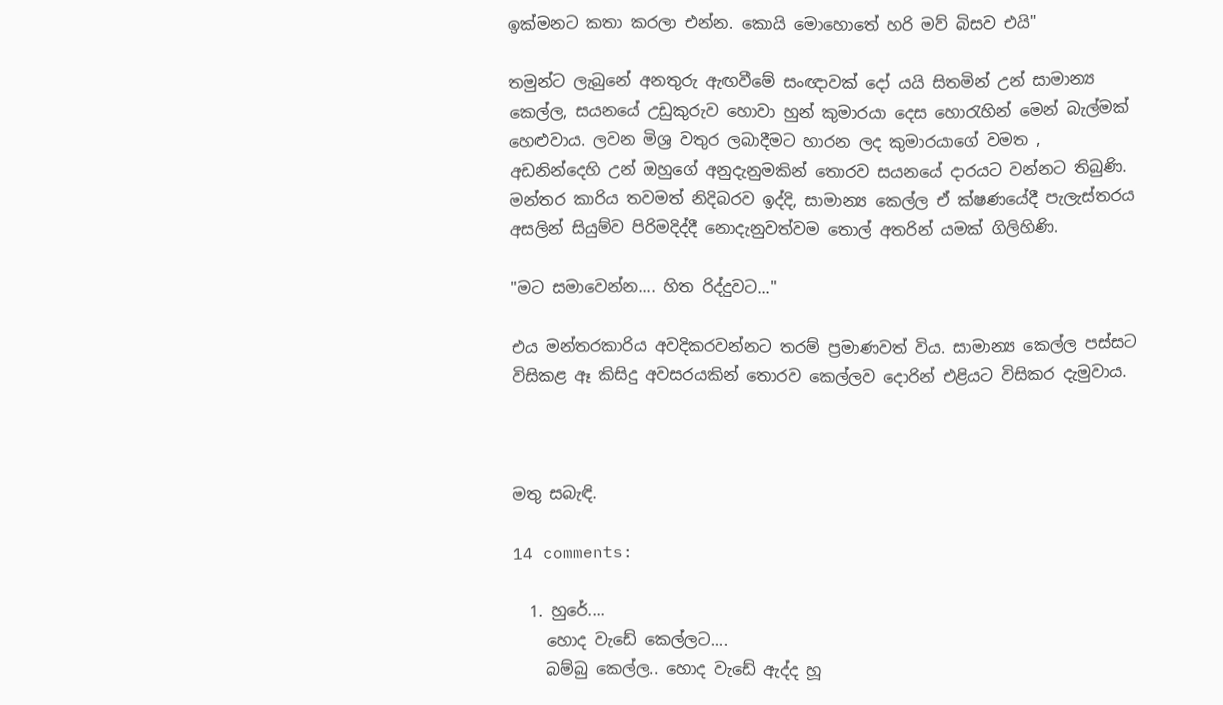ඉක්මනට කතා කරලා එන්න. කොයි මොහොතේ හරි මව් බිසව එයි"

තමුන්ට ලැබුනේ අනතුරු ඇඟවීමේ සංඥාවක් දෝ යයි සිතමින් උන් සාමාන්‍ය කෙල්ල, සයනයේ උඩුකුරුව හොවා හුන් කුමාරයා දෙස හොරැහින් මෙන් බැල්මක් හෙළුවාය. ලවන මිශ්‍ර වතුර ලබාදීමට හාරන ලද කුමාරයාගේ වමත , අඩනින්දෙහි උන් ඔහුගේ අනුදැනුමකින් තොරව සයනයේ දාරයට වන්නට තිබුණි. මන්තර කාරිය තවමත් නිදිබරව ඉද්දි, සාමාන්‍ය කෙල්ල ඒ ක්ෂණයේදී පැලැස්තරය අසලින් සියුම්ව පිරිමදිද්දී නොදැනුවත්වම තොල් අතරින් යමක් ගිලිහිණි.

"මට සමාවෙන්න.... හිත රිද්දුවට..."

එය මන්තරකාරිය අවදිකරවන්නට තරම් ප්‍රමාණවත් විය. සාමාන්‍ය කෙල්ල පස්සට විසිකළ ඈ කිසිදු අවසරයකින් තොරව කෙල්ලව දොරින් එළියට විසිකර දැමුවාය.



මතු සබැඳි.

14 comments:

  1. හුරේ....
    හොද වැඩේ කෙල්ලට....
    බම්බු කෙල්ල.. හොද වැඩේ ඇද්ද හූ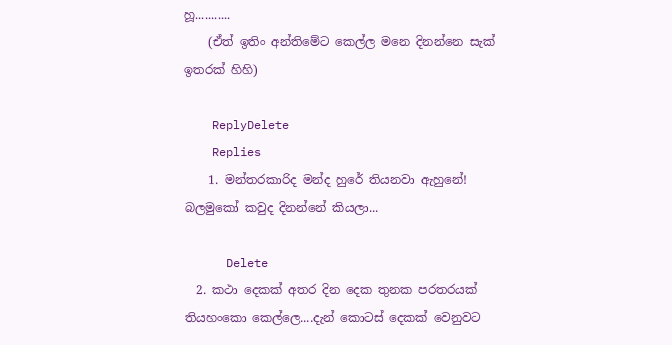හූ...........
    (ඒත් ඉතිං අන්තිමේට කෙල්ල මනෙ දිනන්නෙ සැක් ඉතරක් හිහි)

    ReplyDelete
    Replies
    1. මන්තරකාරිද මන්ද හුරේ තියනවා ඇහුනේ! බලමුකෝ කවුද දිනන්නේ කියලා...

      Delete
  2. කථා දෙකක් අතර දින දෙක තුනක පරතරයක් තියහංකො කෙල්ලෙ....දැන් කොටස් දෙකක් වෙනුවට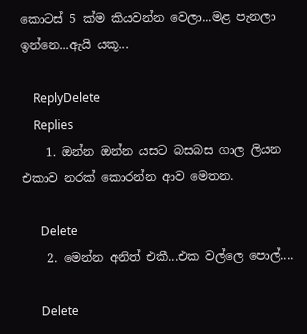කොටස් 5 ක්ම කියවන්න වෙලා...මළ පැනලා ඉන්නෙ...ඇයි යකූ...

    ReplyDelete
    Replies
    1. ඔන්න ඔන්න යසට බසබස ගාල ලියන එකාව නරක් කොරන්න ආව මෙතන.

      Delete
    2. මෙන්න අනිත් එකී...එක වල්ලෙ පොල්....

      Delete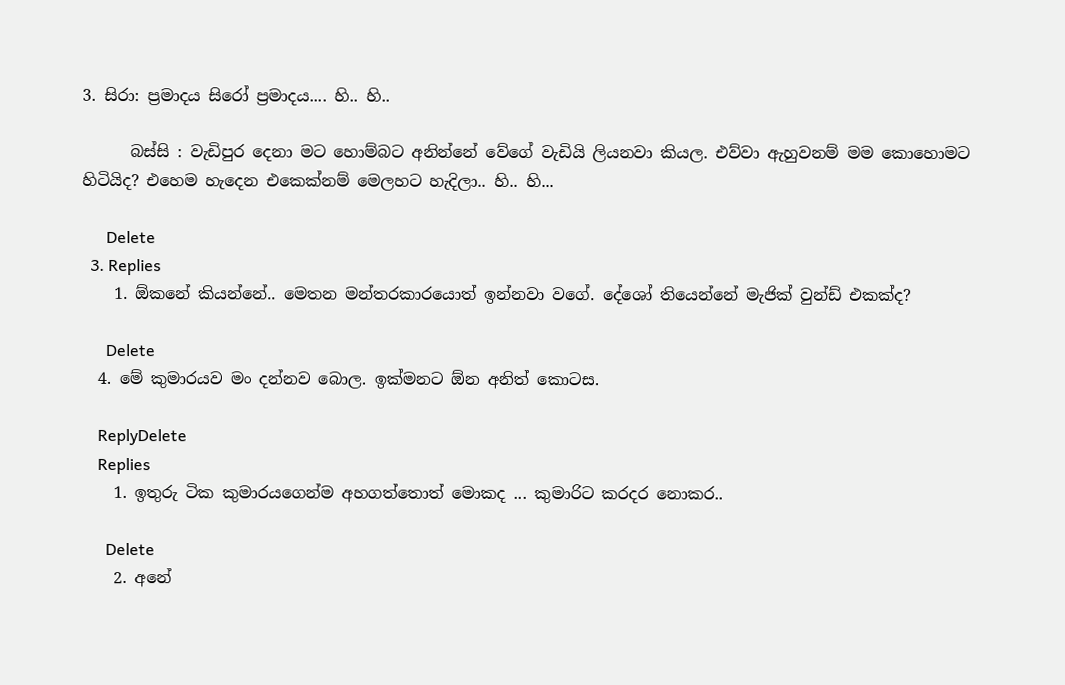3. සිරා: ප්‍රමාදය සිරෝ ප්‍රමාදය.... හි.. හි..

      බස්සි : වැඩිපුර දෙනා මට හොම්බට අනින්නේ වේගේ වැඩියි ලියනවා කියල. එව්වා ඇහුවනම් මම කොහොමට හිටියිද? එහෙම හැදෙන එකෙක්නම් මෙලහට හැදිලා.. හි.. හි...

      Delete
  3. Replies
    1. ඕකනේ කියන්නේ.. මෙතන මන්තරකාරයොත් ඉන්නවා වගේ. දේශෝ තියෙන්නේ මැජික් වුන්ඩ් එකක්ද?

      Delete
  4. මේ කුමාරයව මං දන්නව බොල. ඉක්මනට ඕන අනිත් කොටස.

    ReplyDelete
    Replies
    1. ඉතුරු ටික කුමාරයගෙන්ම අහගත්තොත් මොකද ... කුමාරිට කරදර නොකර..

      Delete
    2. අනේ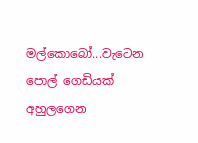මල්කොබෝ...වැටෙන පොල් ගෙඩියක් අහුලගෙන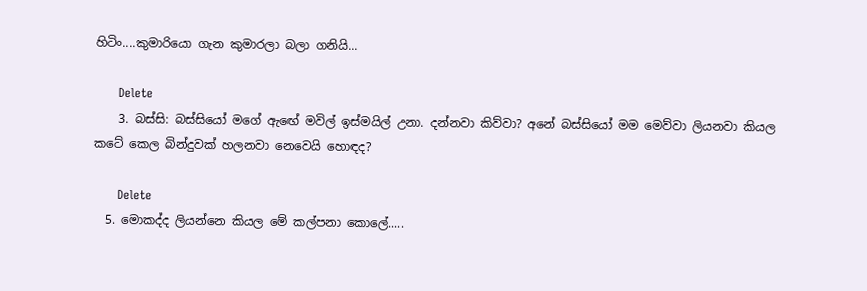හිටිං....කුමාරියො ගැන කුමාරලා බලා ගනියි...

      Delete
    3. බස්සි: බස්සියෝ මගේ ඇඟේ මවිල් ඉස්මයිල් උනා. දන්නවා කිව්වා? අනේ බස්සියෝ මම මෙව්වා ලියනවා කියල කටේ කෙල බින්දුවක් හලනවා නෙවෙයි හොඳද?

      Delete
  5. මොකද්ද ලියන්නෙ කියල මේ කල්පනා කොලේ.....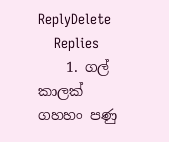ReplyDelete
    Replies
    1. ගල් කාලක් ගහහං පණු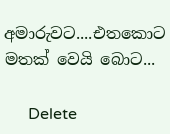අමාරුවට....එතකොට මතක් වෙයි බොට...

      Delete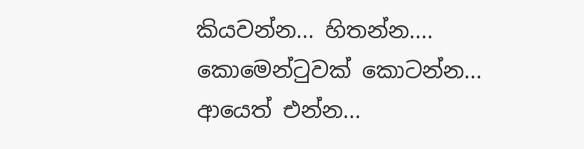කියවන්න... හිතන්න.... කොමෙන්ටුවක් කොටන්න... ආයෙත් එන්න...